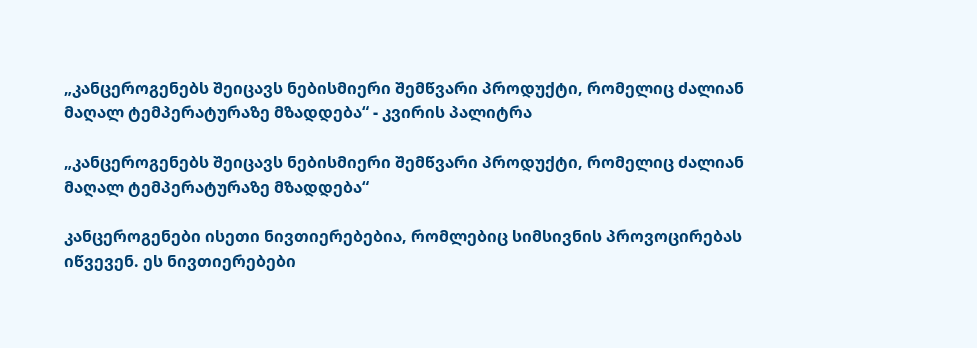„კანცეროგენებს შეიცავს ნებისმიერი შემწვარი პროდუქტი, რომელიც ძალიან მაღალ ტემპერატურაზე მზადდება“ - კვირის პალიტრა

„კანცეროგენებს შეიცავს ნებისმიერი შემწვარი პროდუქტი, რომელიც ძალიან მაღალ ტემპერატურაზე მზადდება“

კანცეროგენები ისეთი ნივთიერებებია, რომლებიც სიმსივნის პროვოცირებას იწვევენ. ეს ნივთიერებები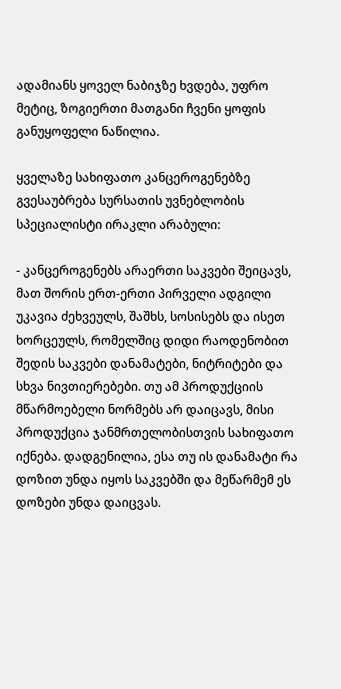ადამიანს ყოველ ნაბიჯზე ხვდება, უფრო მეტიც, ზოგიერთი მათგანი ჩვენი ყოფის განუყოფელი ნაწილია.

ყველაზე სახიფათო კანცეროგენებზე გვესაუბრება სურსათის უვნებლობის სპეციალისტი ირაკლი არაბული:

- კანცეროგენებს არაერთი საკვები შეიცავს, მათ შორის ერთ-ერთი პირველი ადგილი უკავია ძეხვეულს, შაშხს, სოსისებს და ისეთ ხორცეულს, რომელშიც დიდი რაოდენობით შედის საკვები დანამატები, ნიტრიტები და სხვა ნივთიერებები. თუ ამ პროდუქციის მწარმოებელი ნორმებს არ დაიცავს, მისი პროდუქცია ჯანმრთელობისთვის სახიფათო იქნება. დადგენილია, ესა თუ ის დანამატი რა დოზით უნდა იყოს საკვებში და მეწარმემ ეს დოზები უნდა დაიცვას.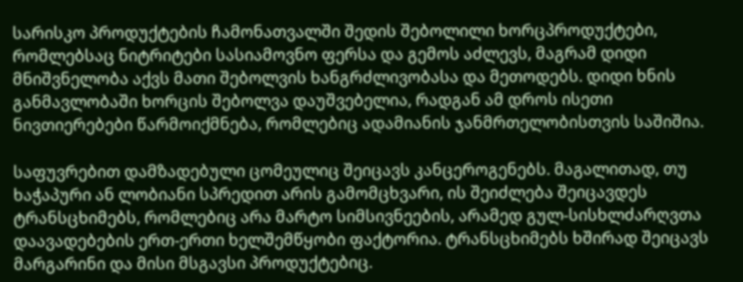სარისკო პროდუქტების ჩამონათვალში შედის შებოლილი ხორცპროდუქტები, რომლებსაც ნიტრიტები სასიამოვნო ფერსა და გემოს აძლევს, მაგრამ დიდი მნიშვნელობა აქვს მათი შებოლვის ხანგრძლივობასა და მეთოდებს. დიდი ხნის განმავლობაში ხორცის შებოლვა დაუშვებელია, რადგან ამ დროს ისეთი ნივთიერებები წარმოიქმნება, რომლებიც ადამიანის ჯანმრთელობისთვის საშიშია.

საფუვრებით დამზადებული ცომეულიც შეიცავს კანცეროგენებს. მაგალითად, თუ ხაჭაპური ან ლობიანი სპრედით არის გამომცხვარი, ის შეიძლება შეიცავდეს ტრანსცხიმებს, რომლებიც არა მარტო სიმსივნეების, არამედ გულ-სისხლძარღვთა დაავადებების ერთ-ერთი ხელშემწყობი ფაქტორია. ტრანსცხიმებს ხშირად შეიცავს მარგარინი და მისი მსგავსი პროდუქტებიც.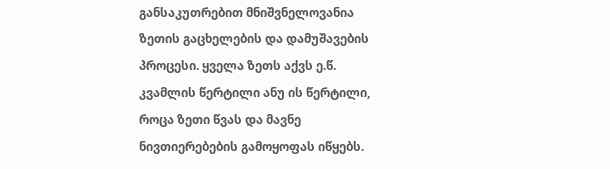განსაკუთრებით მნიშვნელოვანია ზეთის გაცხელების და დამუშავების პროცესი. ყველა ზეთს აქვს ე.წ. კვამლის წერტილი ანუ ის წერტილი, როცა ზეთი წვას და მავნე ნივთიერებების გამოყოფას იწყებს.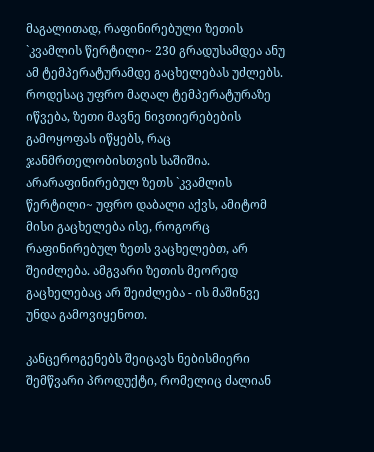მაგალითად, რაფინირებული ზეთის `კვამლის წერტილი~ 230 გრადუსამდეა ანუ ამ ტემპერატურამდე გაცხელებას უძლებს. როდესაც უფრო მაღალ ტემპერატურაზე იწვება, ზეთი მავნე ნივთიერებების გამოყოფას იწყებს, რაც ჯანმრთელობისთვის საშიშია. არარაფინირებულ ზეთს `კვამლის წერტილი~ უფრო დაბალი აქვს, ამიტომ მისი გაცხელება ისე, როგორც რაფინირებულ ზეთს ვაცხელებთ, არ შეიძლება. ამგვარი ზეთის მეორედ გაცხელებაც არ შეიძლება - ის მაშინვე უნდა გამოვიყენოთ.

კანცეროგენებს შეიცავს ნებისმიერი შემწვარი პროდუქტი, რომელიც ძალიან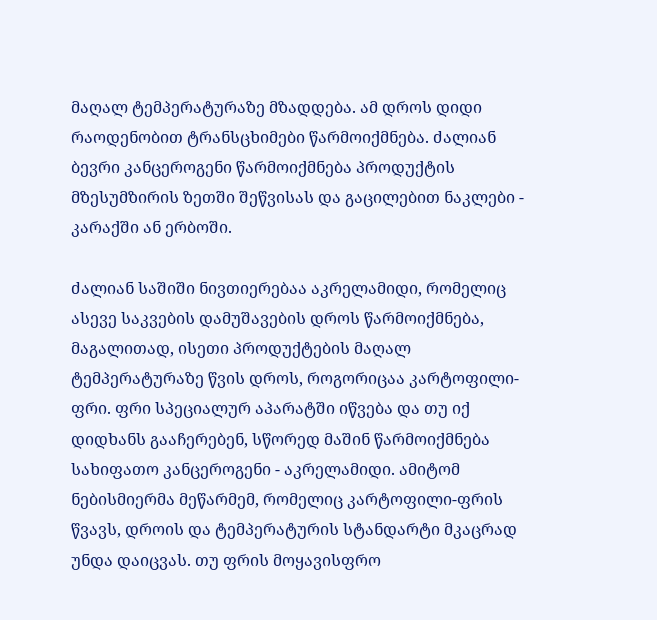მაღალ ტემპერატურაზე მზადდება. ამ დროს დიდი რაოდენობით ტრანსცხიმები წარმოიქმნება. ძალიან ბევრი კანცეროგენი წარმოიქმნება პროდუქტის მზესუმზირის ზეთში შეწვისას და გაცილებით ნაკლები - კარაქში ან ერბოში.

ძალიან საშიში ნივთიერებაა აკრელამიდი, რომელიც ასევე საკვების დამუშავების დროს წარმოიქმნება, მაგალითად, ისეთი პროდუქტების მაღალ ტემპერატურაზე წვის დროს, როგორიცაა კარტოფილი-ფრი. ფრი სპეციალურ აპარატში იწვება და თუ იქ დიდხანს გააჩერებენ, სწორედ მაშინ წარმოიქმნება სახიფათო კანცეროგენი - აკრელამიდი. ამიტომ ნებისმიერმა მეწარმემ, რომელიც კარტოფილი-ფრის წვავს, დროის და ტემპერატურის სტანდარტი მკაცრად უნდა დაიცვას. თუ ფრის მოყავისფრო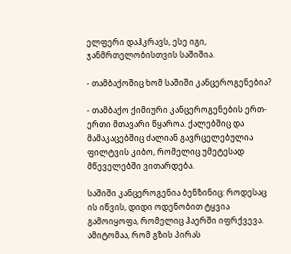ელფერი დაჰკრავს, ესე იგი, ჯანმრთელობისთვის საშიშია.

- თამბაქოშიც ხომ საშიში კანცეროგენებია?

- თამბაქო ქიმიური კანცეროგენების ერთ-ერთი მთავარი წყაროა. ქალებშიც და მამაკაცებშიც ძალიან გავრცელებულია ფილტვის კიბო, რომელიც უმეტესად მწეველებში ვითარდება.

საშიში კანცეროგენია ბენზინიც: როდესაც ის იწვის, დიდი ოდენობით ტყვია გამოიყოფა, რომელიც ჰაერში იფრქვევა. ამიტომაა, რომ გზის პირას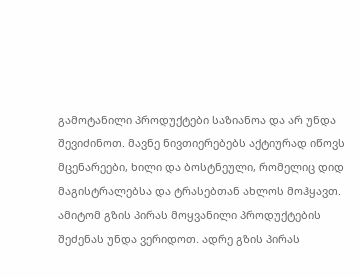გამოტანილი პროდუქტები საზიანოა და არ უნდა შევიძინოთ. მავნე ნივთიერებებს აქტიურად იწოვს მცენარეები, ხილი და ბოსტნეული, რომელიც დიდ მაგისტრალებსა და ტრასებთან ახლოს მოჰყავთ. ამიტომ გზის პირას მოყვანილი პროდუქტების შეძენას უნდა ვერიდოთ. ადრე გზის პირას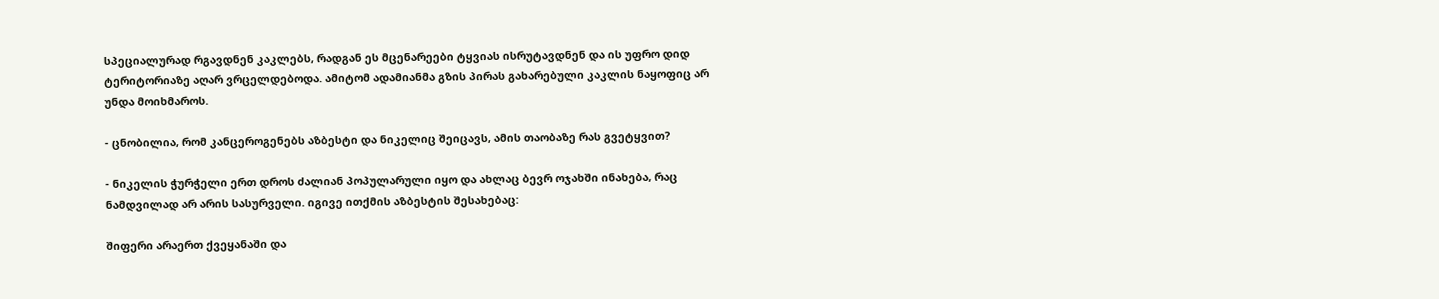სპეციალურად რგავდნენ კაკლებს, რადგან ეს მცენარეები ტყვიას ისრუტავდნენ და ის უფრო დიდ ტერიტორიაზე აღარ ვრცელდებოდა. ამიტომ ადამიანმა გზის პირას გახარებული კაკლის ნაყოფიც არ უნდა მოიხმაროს.

- ცნობილია, რომ კანცეროგენებს აზბესტი და ნიკელიც შეიცავს, ამის თაობაზე რას გვეტყვით?

- ნიკელის ჭურჭელი ერთ დროს ძალიან პოპულარული იყო და ახლაც ბევრ ოჯახში ინახება, რაც ნამდვილად არ არის სასურველი. იგივე ითქმის აზბესტის შესახებაც:

შიფერი არაერთ ქვეყანაში და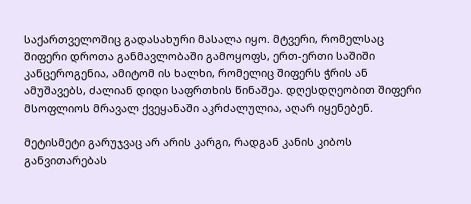საქართველოშიც გადასახური მასალა იყო. მტვერი, რომელსაც შიფერი დროთა განმავლობაში გამოყოფს, ერთ-ერთი საშიში კანცეროგენია, ამიტომ ის ხალხი, რომელიც შიფერს ჭრის ან ამუშავებს, ძალიან დიდი საფრთხის წინაშეა. დღესდღეობით შიფერი მსოფლიოს მრავალ ქვეყანაში აკრძალულია, აღარ იყენებენ.

მეტისმეტი გარუჯვაც არ არის კარგი, რადგან კანის კიბოს განვითარებას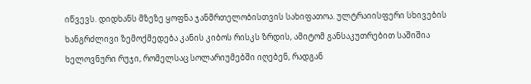იწვევს. დიდხანს მზეზე ყოფნა ჯანმრთელობისთვის სახიფათოა. ულტრაიისფერი სხივების ხანგრძლივი ზემოქმედება კანის კიბოს რისკს ზრდის, ამიტომ განსაკუთრებით საშიშია ხელოვნური რუჯი, რომელსაც სოლარიუმებში იღებენ, რადგან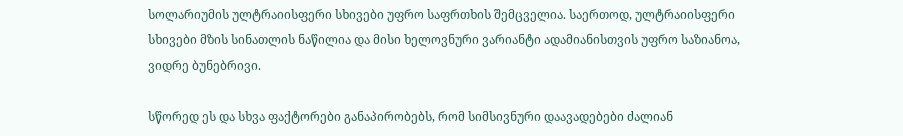სოლარიუმის ულტრაიისფერი სხივები უფრო საფრთხის შემცველია. საერთოდ, ულტრაიისფერი სხივები მზის სინათლის ნაწილია და მისი ხელოვნური ვარიანტი ადამიანისთვის უფრო საზიანოა, ვიდრე ბუნებრივი.

სწორედ ეს და სხვა ფაქტორები განაპირობებს, რომ სიმსივნური დაავადებები ძალიან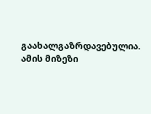გაახალგაზრდავებულია. ამის მიზეზი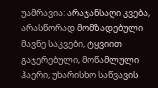უამრავია: არაჯანსაღი კვება, არასწორად მომზადებული მავნე საკვები, ტყვიით გაჯერებული, მოწამლული ჰაერი, უხარისხო საწვავის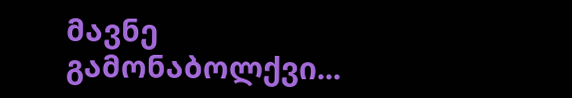მავნე გამონაბოლქვი...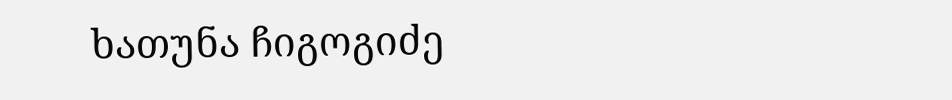ხათუნა ჩიგოგიძე